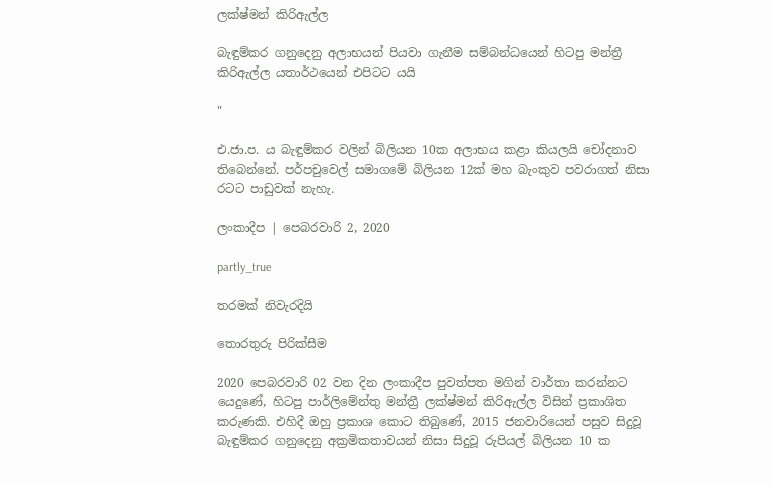ලක්ෂ්මන් කිරිඇල්ල

බැඳුම්කර ගනුදෙනු අලාභයන් පියවා ගැනීම සම්බන්ධයෙන් හිටපු මන්ත්‍රී කිරිඇල්ල යතාර්ථයෙන් එපිටට යයි

"

එ.ජා.ප. ය බැඳුම්කර වලින් බිලියන 10ක අලාභය කළා කියලයි චෝදනාව තිබෙන්නේ. පර්පචුවෙල් සමාගමේ බිලියන 12ක් මහ බැංකුව පවරාගත් නිසා රටට පාඩුවක් නැහැ.

ලංකාදීප | පෙබරවාරි 2, 2020

partly_true

තරමක් නිවැරදියි

තොරතුරු පිරික්සීම

2020 පෙබරවාරි 02 වන දින ලංකාදීප පුවත්පත මගින් වාර්තා කරන්නට යෙදුණේ, හිටපු පාර්ලිමේන්තු මන්ත්‍රී ලක්ෂ්මන් කිරිඇල්ල විසින් ප්‍රකාශිත කරුණකි. එහිදී ඔහු ප්‍රකාශ කොට තිබුණේ, 2015 ජනවාරියෙන් පසුව සිදුවූ බැඳුම්කර ගනුදෙනු අක්‍රමිකතාවයන් නිසා සිදුවූ රුපියල් බිලියන 10 ක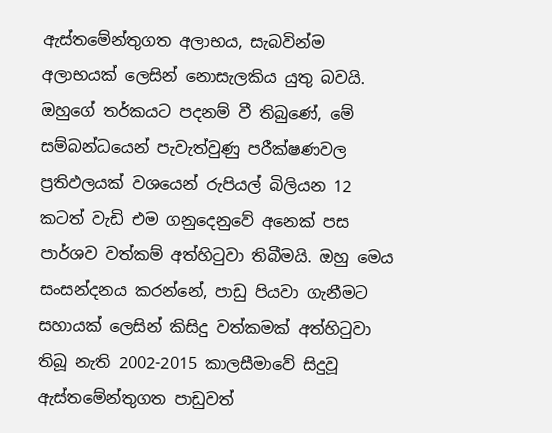ඇස්තමේන්තුගත අලාභය, සැබවින්ම අලාභයක් ලෙසින් නොසැලකිය යුතු බවයි. ඔහුගේ තර්කයට පදනම් වී තිබුණේ, මේ සම්බන්ධයෙන් පැවැත්වුණු පරීක්ෂණවල ප්‍රතිඵලයක් වශයෙන් රුපියල් බිලියන 12 කටත් වැඩි එම ගනුදෙනුවේ අනෙක් පස පාර්ශව වත්කම් අත්හිටුවා තිබීමයි. ඔහු මෙය සංසන්දනය කරන්නේ, පාඩු පියවා ගැනීමට සහායක් ලෙසින් කිසිදු වත්කමක් අත්හිටුවා තිබූ නැති 2002-2015 කාලසීමාවේ සිදුවූ ඇස්තමේන්තුගත පාඩුවත්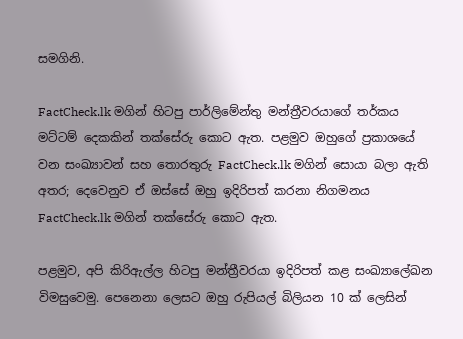සමගිනි.

FactCheck.lk මගින් හිටපු පාර්ලිමේන්තු මන්ත්‍රීවරයාගේ තර්කය මට්ටම් දෙකකින් තක්සේරු කොට ඇත. පළමුව ඔහුගේ ප්‍රකාශයේ වන සංඛ්‍යාවන් සහ තොරතුරු FactCheck.lk මගින් සොයා බලා ඇති අතර; දෙවෙනුව ඒ ඔස්සේ ඔහු ඉදිරිපත් කරනා නිගමනය FactCheck.lk මගින් තක්සේරු කොට ඇත.

පළමුව, අපි කිරිඇල්ල හිටපු මන්ත්‍රීවරයා ඉදිරිපත් කළ සංඛ්‍යාලේඛන විමසුවෙමු. පෙනෙනා ලෙසට ඔහු රුපියල් බිලියන 10 ක් ලෙසින්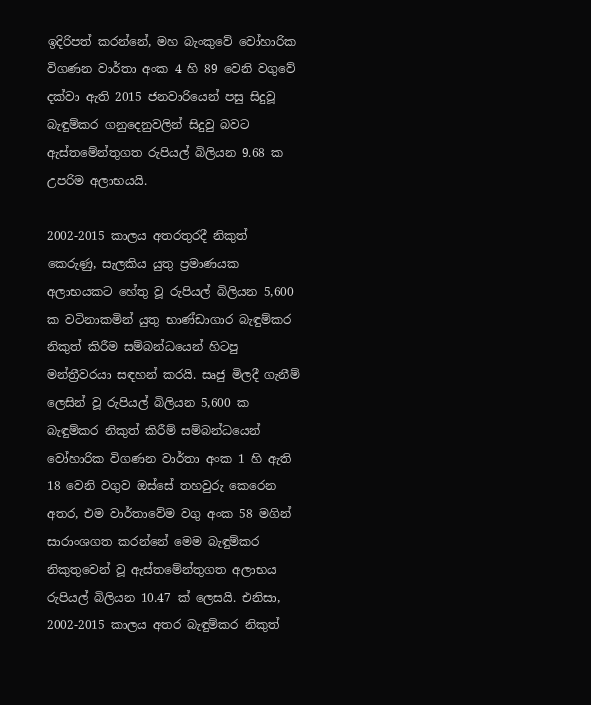ඉදිරිපත් කරන්නේ, මහ බැංකුවේ වෝහාරික විගණන වාර්තා අංක 4 හි 89 වෙනි වගුවේ දක්වා ඇති 2015 ජනවාරියෙන් පසු සිදුවූ බැඳුම්කර ගනුදෙනුවලින් සිදුවු බවට ඇස්තමේන්තුගත රුපියල් බිලියන 9.68 ක උපරිම අලාභයයි.

2002-2015 කාලය අතරතුරදී නිකුත් කෙරුණු, සැලකිය යුතු ප්‍රමාණයක අලාභයකට හේතු වූ රුපියල් බිලියන 5,600 ක වටිනාකමින් යුතු භාණ්ඩාගාර බැඳුම්කර නිකුත් කිරීම සම්බන්ධයෙන් හිටපු මන්ත්‍රීවරයා සඳහන් කරයි. සෘජු මිලදී ගැනීම් ලෙසින් වූ රුපියල් බිලියන 5,600 ක බැඳුම්කර නිකුත් කිරීම් සම්බන්ධයෙන් වෝහාරික විගණන වාර්තා අංක 1 හි ඇති 18 වෙනි වගුව ඔස්සේ තහවුරු කෙරෙන අතර, එම වාර්තාවේම වගු අංක 58 මගින් සාරාංශගත කරන්නේ මෙම බැඳුම්කර නිකුතුවෙන් වූ ඇස්තමේන්තුගත අලාභය රුපියල් බිලියන 10.47 ක් ලෙසයි. එනිසා, 2002-2015 කාලය අතර බැඳුම්කර නිකුත්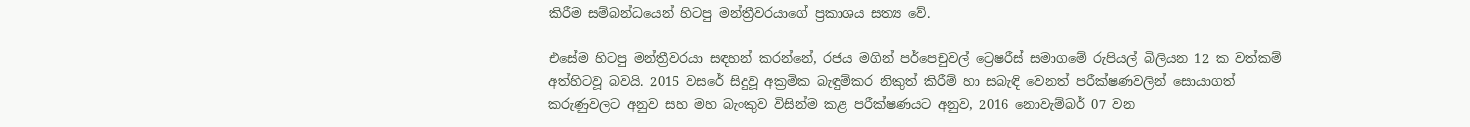කිරීම සම්බන්ධයෙන් හිටපු මන්ත්‍රීවරයාගේ ප්‍රකාශය සත්‍ය වේ.

එසේම හිටපු මන්ත්‍රීවරයා සඳහන් කරන්නේ, රජය මගින් පර්පෙචුවල් ට්‍රෙෂරීස් සමාගමේ රුපියල් බිලියන 12 ක වත්කම් අත්හිටවූ බවයි. 2015 වසරේ සිදුවූ අක්‍රමික බැඳුම්කර නිකුත් කිරීම් හා සබැඳි වෙනත් පරීක්ෂණවලින් සොයාගත් කරුණුවලට අනුව සහ මහ බැංකුව විසින්ම කළ පරීක්ෂණයට අනුව, 2016 නොවැම්බර් 07 වන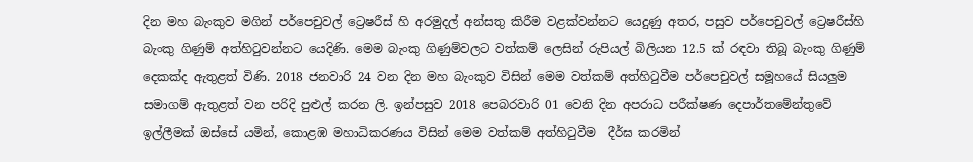දින මහ බැංකුව මගින් පර්පෙචුවල් ට්‍රෙෂරීස් හි අරමුදල් අන්සතු කිරීම වළක්වන්නට යෙදුණු අතර, පසුව පර්පෙචුවල් ට්‍රෙෂරීස්හි බැංකු ගිණුම් අත්හිටුවන්නට යෙදිණි. මෙම බැංකු ගිණුම්වලට වත්කම් ලෙසින් රුපියල් බිලියන 12.5 ක් රඳවා තිබූ බැංකු ගිණුම් දෙකක්ද ඇතුළත් විණි. 2018 ජනවාරි 24 වන දින මහ බැංකුව විසින් මෙම වත්කම් අත්හිටුවීම පර්පෙචුවල් සමූහයේ සියලුම සමාගම් ඇතුළත් වන පරිදි පුළුල් කරන ලි. ඉන්පසුව 2018 පෙබරවාරි 01 වෙනි දින අපරාධ පරීක්ෂණ දෙපාර්තමේන්තුවේ ඉල්ලීමක් ඔස්සේ යමින්, කොළඹ මහාධිකරණය විසින් මෙම වත්කම් අත්හිටුවීම  දීර්ඝ කරමින්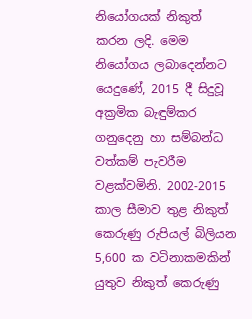නියෝගයක් නිකුත් කරන ලදි. මෙම නියෝගය ලබාදෙන්නට යෙදුණේ, 2015 දී සිදුවූ අක්‍රමික බැඳුම්කර ගනුදෙනු හා සම්බන්ධ වත්කම් පැවරීම වළක්වමිනි. 2002-2015 කාල සීමාව තුළ නිකුත් කෙරුණු රුපියල් බිලියන 5,600 ක වටිනාකමකින් යුතුව නිකුත් කෙරුණු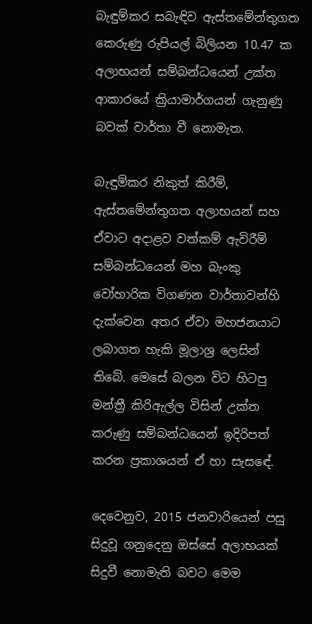බැඳුම්කර සබැඳිව ඇස්තමේන්තුගත කෙරුණු රුපියල් බිලියන 10.47 ක අලාභයන් සම්බන්ධයෙන් උක්ත ආකාරයේ ක්‍රියාමාර්ගයන් ගැනුණු බවක් වාර්තා වී නොමැත.

බැඳුම්කර නිකුත් කිරීම්, ඇස්තමේන්තුගත අලාභයන් සහ ඒවාට අදාළව වත්කම් ඇවිරීම් සම්බන්ධයෙන් මහ බැංකු වෝහාරික විගණන වාර්තාවන්හි දැක්වෙන අතර ඒවා මහජනයාට ලබාගත හැකි මූලාශ්‍ර ලෙසින් තිබේ. මෙසේ බලන විට හිටපු මන්ත්‍රී කිරිඇල්ල විසින් උක්ත කරුණු සම්බන්ධයෙන් ඉදිරිපත් කරන ප්‍රකාශයන් ඒ හා සැසඳේ.

දෙවෙනුව, 2015 ජනවාරියෙන් පසු සිදුවූ ගනුදෙනු ඔස්සේ අලාභයක් සිදුවී නොමැති බවට මෙම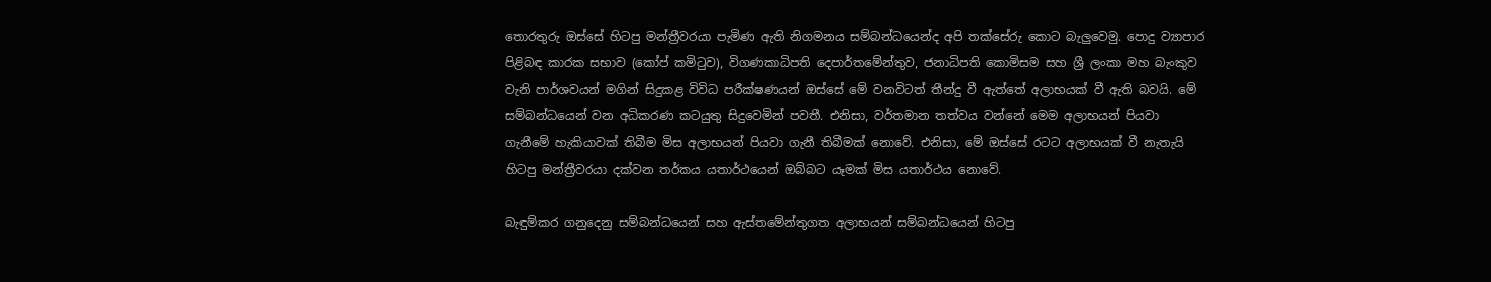තොරතුරු ඔස්සේ හිටපු මන්ත්‍රීවරයා පැමිණ ඇති නිගමනය සම්බන්ධයෙන්ද අපි තක්සේරු කොට බැලුවෙමු. පොදු ව්‍යාපාර පිළිබඳ කාරක සභාව (කෝප් කමිටුව), විගණකාධිපති දෙපාර්තමේන්තුව, ජනාධිපති කොමිසම සහ ශ්‍රී ලංකා මහ බැංකුව වැනි පාර්ශවයන් මගින් සිදුකළ විවිධ පරීක්ෂණයන් ඔස්සේ මේ වනවිටත් තීන්දු වී ඇත්තේ අලාභයක් වී ඇති බවයි. මේ සම්බන්ධයෙන් වන අධිකරණ කටයුතු සිදුවෙමින් පවතී. එනිසා, වර්තමාන තත්වය වන්නේ මෙම අලාභයන් පියවා ගැනීමේ හැකියාවක් තිබීම මිස අලාභයන් පියවා ගැනී තිබීමක් නොවේ. එනිසා, මේ ඔස්සේ රටට අලාභයක් වී නැතැයි හිටපු මන්ත්‍රීවරයා දක්වන තර්කය යතාර්ථයෙන් ඔබ්බට යෑමක් මිස යතාර්ථය නොවේ.

බැඳුම්කර ගනුදෙනු සම්බන්ධයෙන් සහ ඇස්තමේන්තුගත අලාභයන් සම්බන්ධයෙන් හිටපු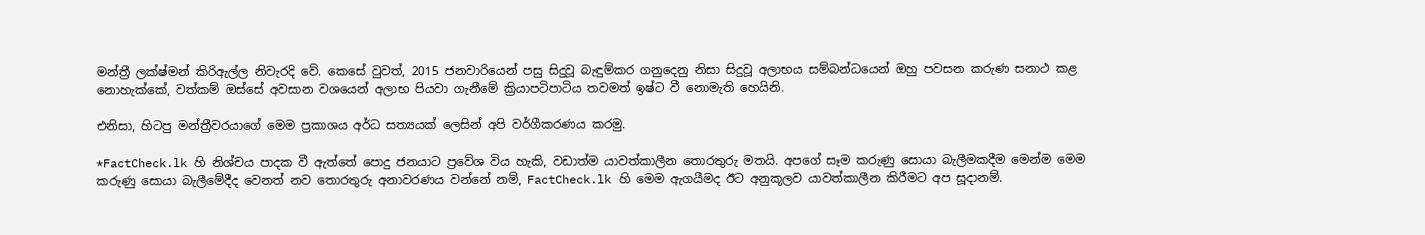මන්ත්‍රී ලක්ෂ්මන් කිරිඇල්ල නිවැරදි වේ. කෙසේ වුවත්, 2015 ජනවාරියෙන් පසු සිදුවූ බැඳුම්කර ගනුදෙනු නිසා සිදුවූ අලාභය සම්බන්ධයෙන් ඔහු පවසන කරුණ සනාථ කළ නොහැක්කේ, වත්කම් ඔස්සේ අවසාන වශයෙන් අලාභ පියවා ගැනීමේ ක්‍රියාපටිපාටිය තවමත් ඉෂ්ට වී නොමැති හෙයිනි.

එනිසා, හිටපු මන්ත්‍රීවරයාගේ මෙම ප්‍රකාශය අර්ධ සත්‍යයක් ලෙසින් අපි වර්ගීකරණය කරමු.

*FactCheck.lk හි නිශ්චය පාදක වී ඇත්තේ පොදු ජනයාට ප්‍රවේශ විය හැකි, වඩාත්ම යාවත්කාලීන තොරතුරු මතයි. අපගේ සෑම කරුණු සොයා බැලීමකදීම මෙන්ම මෙම කරුණු සොයා බැලීමේදීද වෙනත් නව තොරතුරු අනාවරණය වන්නේ නම්, FactCheck.lk හි මෙම ඇගයීමද ඊට අනුකූලව යාවත්කාලීන කිරීමට අප සූදානම්.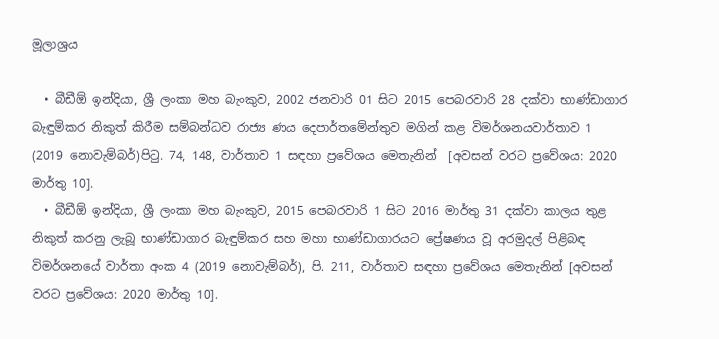මූලාශ්‍රය

  • බීඩීඕ ඉන්දියා, ශ්‍රී ලංකා මහ බැංකුව, 2002 ජනවාරි 01 සිට 2015 පෙබරවාරි 28 දක්වා භාණ්ඩාගාර බැඳුම්කර නිකුත් කිරීම සම්බන්ධව රාජ්‍ය ණය දෙපාර්තමේන්තුව මගින් කළ විමර්ශනයවාර්තාව 1 (2019 නොවැම්බර්)පිටු. 74, 148, වාර්තාව 1 සඳහා ප්‍රවේශය මෙතැනින්  [අවසන් වරට ප්‍රවේශය: 2020 මාර්තු 10].
  • බීඩීඕ ඉන්දියා, ශ්‍රී ලංකා මහ බැංකුව, 2015 පෙබරවාරි 1 සිට 2016 මාර්තු 31 දක්වා කාලය තුළ නිකුත් කරනු ලැබූ භාණ්ඩාගාර බැඳුම්කර සහ මහා භාණ්ඩාගාරයට ප්‍රේෂණය වූ අරමුදල් පිළිබඳ විමර්ශනයේ වාර්තා අංක 4 (2019 නොවැම්බර්), පි. 211, වාර්තාව සඳහා ප්‍රවේශය මෙතැනින් [අවසන් වරට ප්‍රවේශය: 2020 මාර්තු 10].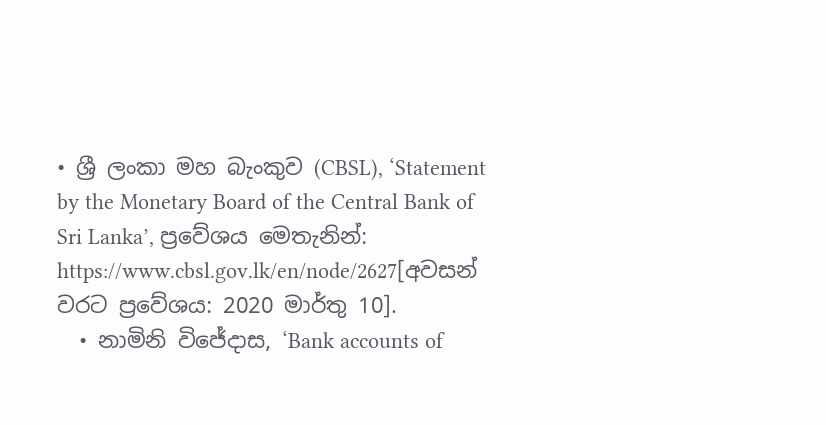• ශ්‍රී ලංකා මහ බැංකුව (CBSL), ‘Statement by the Monetary Board of the Central Bank of Sri Lanka’, ප්‍රවේශය මෙතැනින්: https://www.cbsl.gov.lk/en/node/2627[අවසන් වරට ප්‍රවේශය: 2020 මාර්තු 10].
  • නාමිනි විජේදාස, ‘Bank accounts of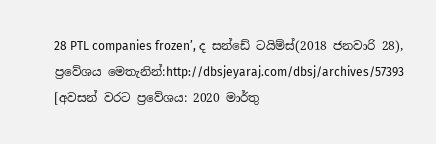28 PTL companies frozen’, ද සන්ඩේ ටයිම්ස්(2018 ජනවාරි 28), ප්‍රවේශය මෙතැනින්:http://dbsjeyaraj.com/dbsj/archives/57393 [අවසන් වරට ප්‍රවේශය: 2020 මාර්තු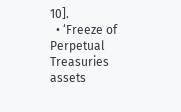10].
  • ‘Freeze of Perpetual Treasuries assets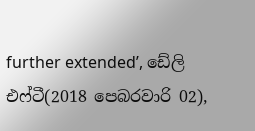further extended’, ඩේලි එෆ්ටී(2018 පෙබරවාරි 02),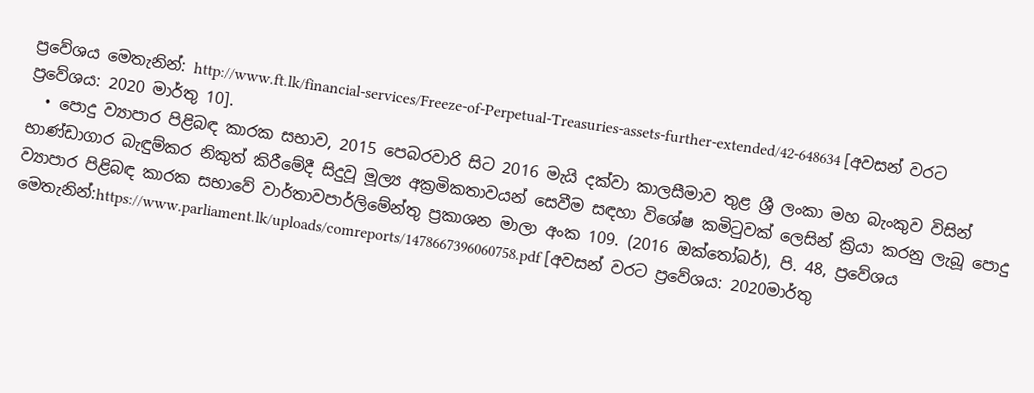ප්‍රවේශය මෙතැනින්: http://www.ft.lk/financial-services/Freeze-of-Perpetual-Treasuries-assets-further-extended/42-648634 [අවසන් වරට ප්‍රවේශය: 2020 මාර්තු 10].
  • පොදු ව්‍යාපාර පිළිබඳ කාරක සභාව, 2015 පෙබරවාරි සිට 2016 මැයි දක්වා කාලසීමාව තුළ ශ්‍රී ලංකා මහ බැංකුව විසින් භාණ්ඩාගාර බැඳුම්කර නිකුත් කිරීමේදී සිදුවූ මූල්‍ය අක්‍රමිකතාවයන් සෙවීම සඳහා විශේෂ කමිටුවක් ලෙසින් ක්‍රියා කරනු ලැබූ පොදු ව්‍යාපාර පිළිබඳ කාරක සභාවේ වාර්තාවපාර්ලිමේන්තු ප්‍රකාශන මාලා අංක 109. (2016 ඔක්තෝබර්), පි. 48, ප්‍රවේශය මෙතැනින්:https://www.parliament.lk/uploads/comreports/1478667396060758.pdf [අවසන් වරට ප්‍රවේශය: 2020මාර්තු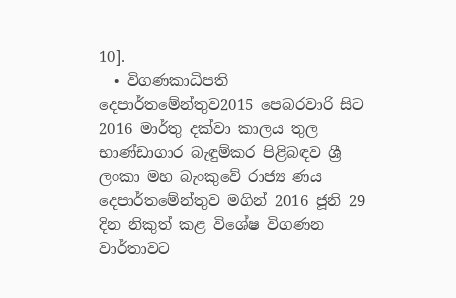10].
  • විගණකාධිපති දෙපාර්තමේන්තුව2015 පෙබරවාරි සිට 2016 මාර්තු දක්වා කාලය තුල භාණ්ඩාගාර බැඳුම්කර පිළිබඳව ශ්‍රී ලංකා මහ බැංකුවේ රාජ්‍ය ණය දෙපාර්තමේන්තුව මගින් 2016 ජූනි 29 දින නිකුත් කළ විශේෂ විගණන වාර්තාවට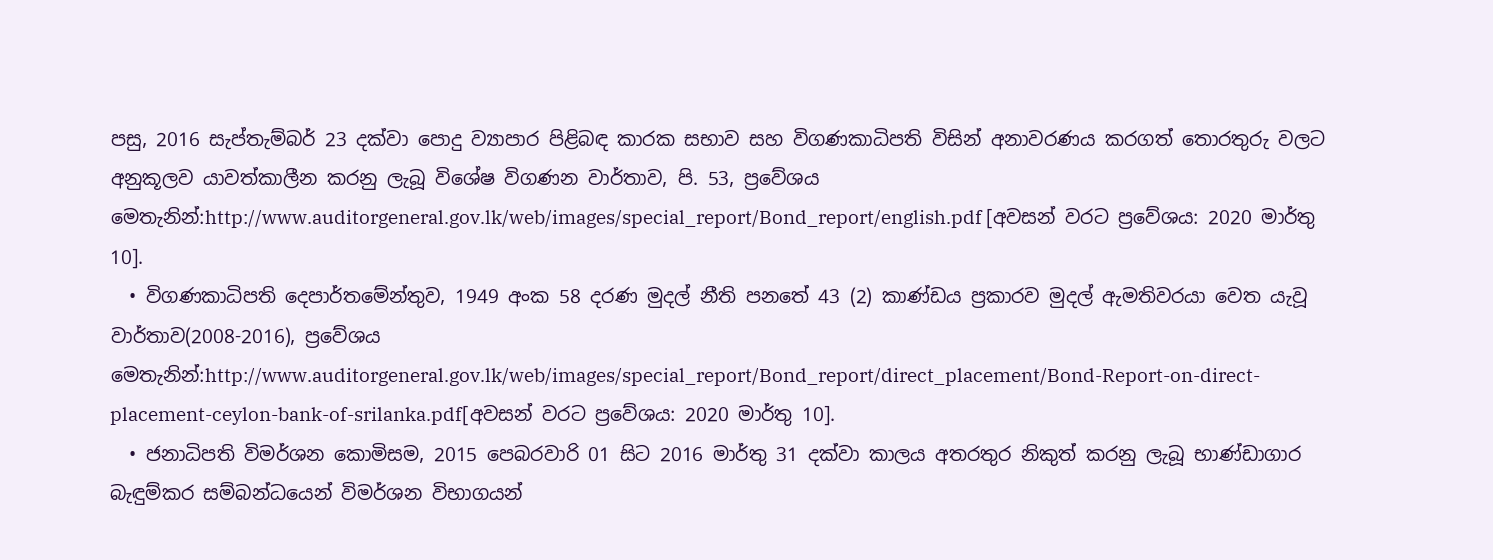පසු, 2016 සැප්තැම්බර් 23 දක්වා පොදු ව්‍යාපාර පිළිබඳ කාරක සභාව සහ විගණකාධිපති විසින් අනාවරණය කරගත් තොරතුරු වලට අනුකූලව යාවත්කාලීන කරනු ලැබූ විශේෂ විගණන වාර්තාව, පි. 53, ප්‍රවේශය මෙතැනින්:http://www.auditorgeneral.gov.lk/web/images/special_report/Bond_report/english.pdf [අවසන් වරට ප්‍රවේශය: 2020 මාර්තු 10].
  • විගණකාධිපති දෙපාර්තමේන්තුව, 1949 අංක 58 දරණ මුදල් නීති පනතේ 43 (2) කාණ්ඩය ප්‍රකාරව මුදල් ඇමතිවරයා වෙත යැවූ වාර්තාව(2008-2016), ප්‍රවේශය මෙතැනින්:http://www.auditorgeneral.gov.lk/web/images/special_report/Bond_report/direct_placement/Bond-Report-on-direct-placement-ceylon-bank-of-srilanka.pdf[අවසන් වරට ප්‍රවේශය: 2020 මාර්තු 10].
  • ජනාධිපති විමර්ශන කොමිසම, 2015 පෙබරවාරි 01 සිට 2016 මාර්තු 31 දක්වා කාලය අතරතුර නිකුත් කරනු ලැබූ භාණ්ඩාගාර බැඳුම්කර සම්බන්ධයෙන් විමර්ශන විභාගයන්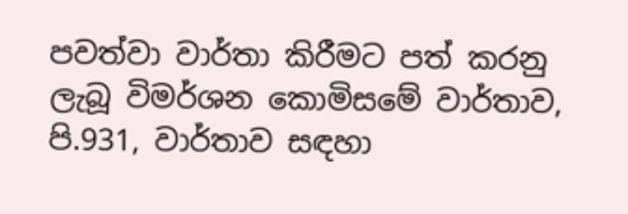පවත්වා වාර්තා කිරීමට පත් කරනු ලැබූ විමර්ශන කොමිසමේ වාර්තාව, පි.931, වාර්තාව සඳහා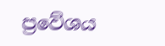ප්‍රවේශය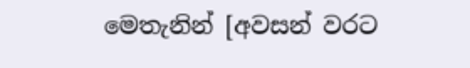මෙතැනින් [අවසන් වරට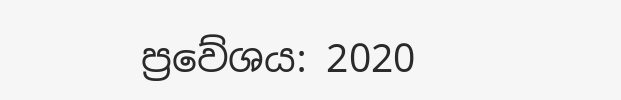ප්‍රවේශය: 2020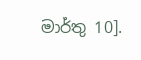මාර්තු 10].